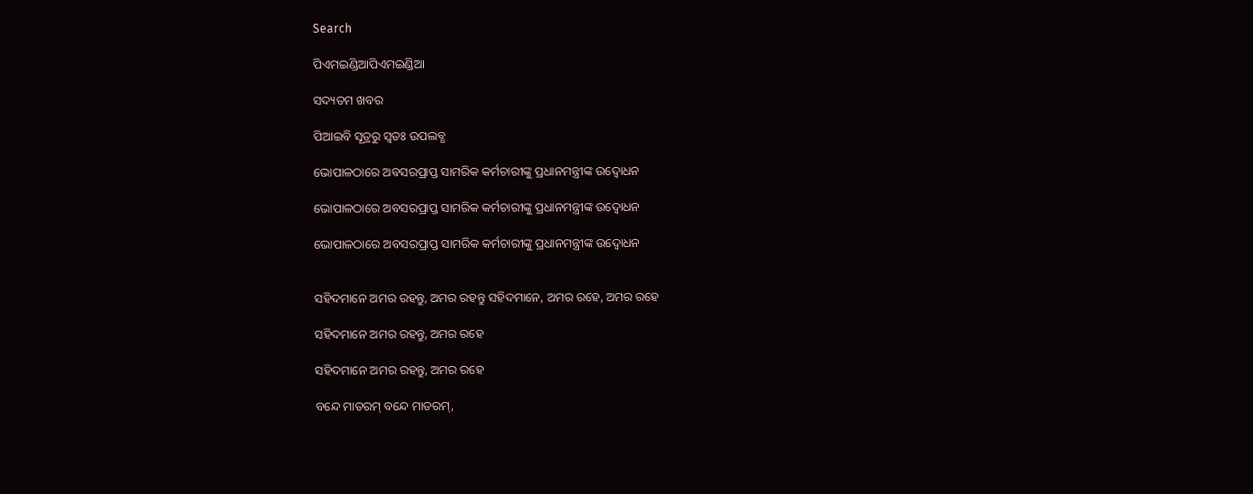Search

ପିଏମଇଣ୍ଡିଆପିଏମଇଣ୍ଡିଆ

ସଦ୍ୟତମ ଖବର

ପିଆଇବି ସୂତ୍ରରୁ ସ୍ବତଃ ଉପଲବ୍ଧ

ଭୋପାଳଠାରେ ଅବସରପ୍ରାପ୍ତ ସାମରିକ କର୍ମଚାରୀଙ୍କୁ ପ୍ରଧାନମନ୍ତ୍ରୀଙ୍କ ଉଦ୍ବୋଧନ

ଭୋପାଳଠାରେ ଅବସରପ୍ରାପ୍ତ ସାମରିକ କର୍ମଚାରୀଙ୍କୁ ପ୍ରଧାନମନ୍ତ୍ରୀଙ୍କ ଉଦ୍ବୋଧନ

ଭୋପାଳଠାରେ ଅବସରପ୍ରାପ୍ତ ସାମରିକ କର୍ମଚାରୀଙ୍କୁ ପ୍ରଧାନମନ୍ତ୍ରୀଙ୍କ ଉଦ୍ବୋଧନ


ସହିଦମାନେ ଅମର ରହନ୍ତୁ, ଅମର ରହନ୍ତୁ ସହିଦମାନେ, ଅମର ରହେ, ଅମର ରହେ

ସହିଦମାନେ ଅମର ରହନ୍ତୁ, ଅମର ରହେ

ସହିଦମାନେ ଅମର ରହନ୍ତୁ, ଅମର ରହେ

ବନ୍ଦେ ମାତରମ୍ ବନ୍ଦେ ମାତରମ୍,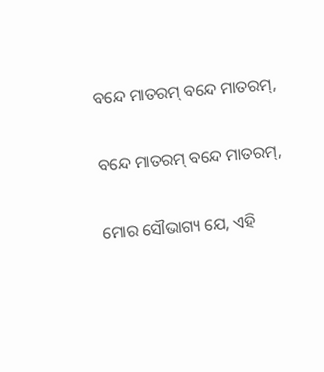ବନ୍ଦେ ମାତରମ୍ ବନ୍ଦେ ମାତରମ୍,

ବନ୍ଦେ ମାତରମ୍ ବନ୍ଦେ ମାତରମ୍,

ମୋର ସୌଭାଗ୍ୟ ଯେ, ଏହି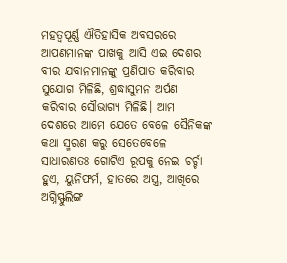ମହତ୍ଵପୂର୍ଣ୍ଣ ଐତିହାସିକ ଅବସରରେ ଆପଣମାନଙ୍କ ପାଖକୁ ଆସି ଏଇ ଦେଶର ବୀର ଯବାନମାନଙ୍କୁ ପ୍ରଣିପାତ କରିବାର ସୁଯୋଗ ମିଳିଛି, ଶ୍ରଦ୍ଧାସୁମନ ଅର୍ପଣ କରିବାର ସୌଭାଗ୍ୟ ମିଳିଛି। ଆମ ଦେଶରେ ଆମେ ଯେତେ ବେଳେ ସୈନିକଙ୍କ କଥା ସ୍ମରଣ କରୁ ସେତେବେଳେ ସାଧାରଣତଃ ଗୋଟିଏ ରୂପକୁ ନେଇ ଚର୍ଚ୍ଚା ହୁଏ, ୟୁନିଫର୍ମ, ହାତରେ ଅସ୍ତ୍ର, ଆଖିରେ ଅଗ୍ନିସ୍ଫୁଲିଙ୍ଗ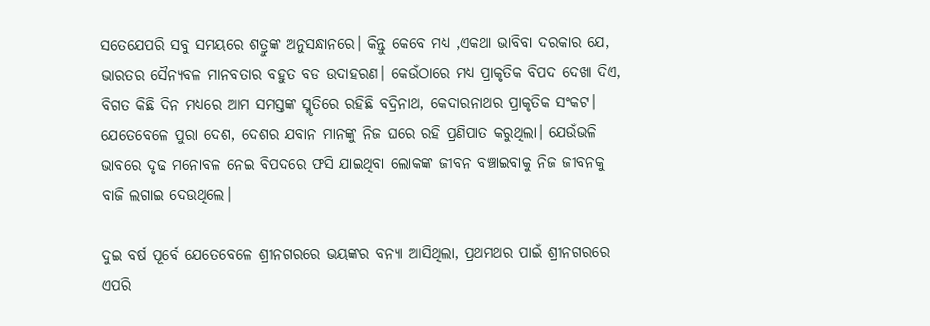ସତେଯେପରି ସବୁ ସମୟରେ ଶତ୍ରୁଙ୍କ ଅନୁସନ୍ଧାନରେ। କିନ୍ତୁ କେବେ ମଧ୍ୟ ,ଏକଥା ଭାବିବା ଦରକାର ଯେ, ଭାରତର ସୈନ୍ୟବଳ ମାନବତାର ବହୁତ ବଡ ଉଦାହରଣ। କେଉଁଠାରେ ମଧ୍ୟ ପ୍ରାକୃତିକ ବିପଦ ଦେଖା ଦିଏ, ବିଗତ କିଛି ଦିନ ମଧ୍ୟରେ ଆମ ସମସ୍ତଙ୍କ ସ୍ମୃତିରେ ରହିଛି ବଦ୍ରିନାଥ, କେଦାରନାଥର ପ୍ରାକୃତିକ ସଂକଟ। ଯେତେବେଳେ ପୁରା ଦେଶ, ଦେଶର ଯବାନ ମାନଙ୍କୁ ନିଜ ଘରେ ରହି ପ୍ରଣିପାତ କରୁଥିଲା। ଯେଉଁଭଳି ଭାବରେ ଦୃଢ ମନୋବଳ ନେଇ ବିପଦରେ ଫସି ଯାଇଥିବା ଲୋକଙ୍କ ଜୀବନ ବଞ୍ଚାଇବାକୁ ନିଜ ଜୀବନକୁ ବାଜି ଲଗାଇ ଦେଉଥିଲେ।

ଦୁଇ ବର୍ଷ ପୂର୍ବେ ଯେତେବେଳେ ଶ୍ରୀନଗରରେ ଭୟଙ୍କର ବନ୍ୟା ଆସିଥିଲା, ପ୍ରଥମଥର ପାଇଁ ଶ୍ରୀନଗରରେ ଏପରି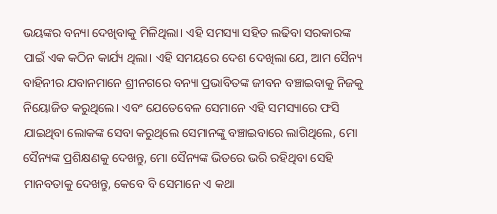ଭୟଙ୍କର ବନ୍ୟା ଦେଖିବାକୁ ମିଳିଥିଲା। ଏହି ସମସ୍ୟା ସହିତ ଲଢିବା ସରକାରଙ୍କ ପାଇଁ ଏକ କଠିନ କାର୍ଯ୍ୟ ଥିଲା। ଏହି ସମୟରେ ଦେଶ ଦେଖିଲା ଯେ, ଆମ ସୈନ୍ୟ ବାହିନୀର ଯବାନମାନେ ଶ୍ରୀନଗରେ ବନ୍ୟା ପ୍ରଭାବିତଙ୍କ ଜୀବନ ବଞ୍ଚାଇବାକୁ ନିଜକୁ ନିୟୋଜିତ କରୁଥିଲେ। ଏବଂ ଯେତେବେଳ ସେମାନେ ଏହି ସମସ୍ୟାରେ ଫସି ଯାଇଥିବା ଲୋକଙ୍କ ସେବା କରୁଥିଲେ ସେମାନଙ୍କୁ ବଞ୍ଚାଇବାରେ ଲାଗିଥିଲେ, ମୋ ସୈନ୍ୟଙ୍କ ପ୍ରଶିକ୍ଷଣକୁ ଦେଖନ୍ତୁ, ମୋ ସୈନ୍ୟଙ୍କ ଭିତରେ ଭରି ରହିଥିବା ସେହି ମାନବତାକୁ ଦେଖନ୍ତୁ, କେବେ ବି ସେମାନେ ଏ କଥା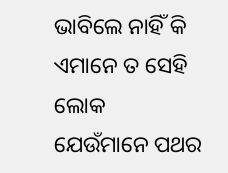ଭାବିଲେ ନାହିଁ କି ଏମାନେ ତ ସେହି ଲୋକ ଯେଉଁମାନେ ପଥର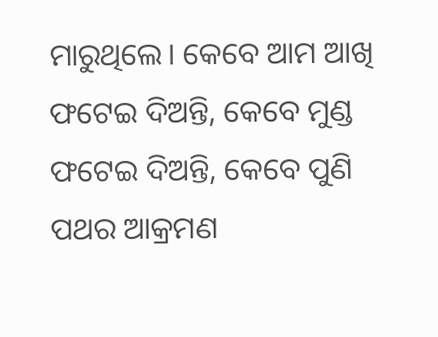ମାରୁଥିଲେ। କେବେ ଆମ ଆଖି ଫଟେଇ ଦିଅନ୍ତି, କେବେ ମୁଣ୍ଡ ଫଟେଇ ଦିଅନ୍ତି, କେବେ ପୁଣି ପଥର ଆକ୍ରମଣ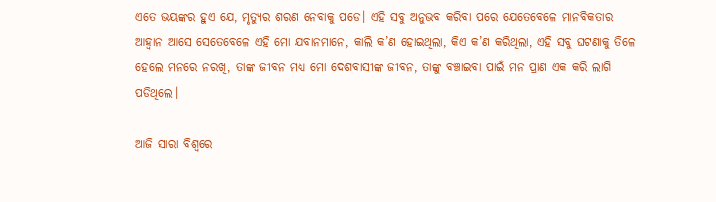ଏତେ ଭୟଙ୍କର ହୁଏ ଯେ, ମୃତ୍ୟୁର ଶରଣ ନେବାକୁ ପଡେ। ଏହି ସବୁ ଅନୁଭବ କରିବା ପରେ ଯେତେବେଳେ ମାନବିକତାର ଆହ୍ଵାନ ଆସେ ସେତେବେଳେ ଏହି ମୋ ଯବାନମାନେ, କାଲି କ’ଣ ହୋଇଥିଲା, କିଏ କ’ଣ କରିଥିଲା, ଏହି ସବୁ ଘଟଣାକୁ ତିଳେ ହେଲେ ମନରେ ନରଖି, ତାଙ୍କ ଜୀବନ ମଧ୍ୟ ମୋ ଦେଶବାସୀଙ୍କ ଜୀବନ, ତାଙ୍କୁ ବଞ୍ଚାଇବା ପାଇଁ ମନ ପ୍ରାଣ ଏକ କରି ଲାଗି ପଡିଥିଲେ।

ଆଜି ସାରା ବିଶ୍ଵରେ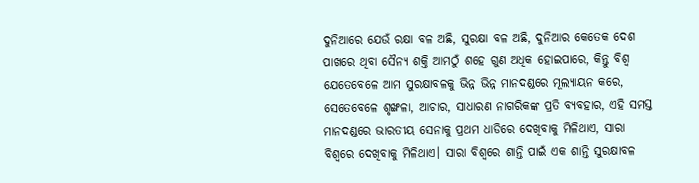ଦୁନିଆରେ ଯେଉଁ ରକ୍ଷା ବଳ ଅଛି, ସୁରକ୍ଷା ବଳ ଅଛି, ଦୁନିଆର କେତେକ ଦେଶ ପାଖରେ ଥିବା ସୈନ୍ୟ ଶକ୍ତି ଆମଠୁଁ ଶହେ ଗୁଣ ଅଧିକ ହୋଇପାରେ, କିନ୍ତୁ ବିଶ୍ଵ ଯେତେବେଳେ ଆମ ସୁରକ୍ଷାବଳକୁ ଭିନ୍ନ ଭିନ୍ନ ମାନଦଣ୍ଡରେ ମୂଲ୍ୟାୟନ କରେ, ସେତେବେଳେ ଶୃଙ୍ଖଳା, ଆଚାର, ସାଧାରଣ ନାଗରିକଙ୍କ ପ୍ରତି ବ୍ୟବହାର, ଏହି ସମସ୍ତ ମାନଦଣ୍ଡରେ ଭାରତୀୟ ସେନାକୁ ପ୍ରଥମ ଧାଡିରେ ଦେଖିବାକୁ ମିଳିଥାଏ, ସାରା ବିଶ୍ଵରେ ଦେଖିବାକୁ ମିଳିଥାଏ। ସାରା ବିଶ୍ଵରେ ଶାନ୍ତି ପାଇଁ ଏକ ଶାନ୍ତି ସୁରକ୍ଷାବଳ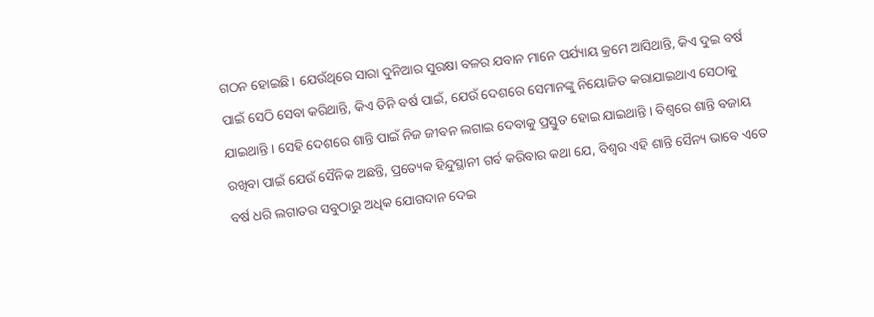ଗଠନ ହୋଇଛି। ଯେଉଁଥିରେ ସାରା ଦୁନିଆର ସୁରକ୍ଷା ବଳର ଯବାନ ମାନେ ପର୍ଯ୍ୟାୟ କ୍ରମେ ଆସିଥାନ୍ତି, କିଏ ଦୁଇ ବର୍ଷ ପାଇଁ ସେଠି ସେବା କରିଥାନ୍ତି, କିଏ ତିନି ବର୍ଷ ପାଇଁ, ଯେଉଁ ଦେଶରେ ସେମାନଙ୍କୁ ନିୟୋଜିତ କରାଯାଇଥାଏ ସେଠାକୁ ଯାଇଥାନ୍ତି। ସେହି ଦେଶରେ ଶାନ୍ତି ପାଇଁ ନିଜ ଜୀବନ ଲଗାଇ ଦେବାକୁ ପ୍ରସ୍ତୁତ ହୋଇ ଯାଇଥାନ୍ତି। ବିଶ୍ଵରେ ଶାନ୍ତି ବଜାୟ ରଖିବା ପାଇଁ ଯେଉଁ ସୈନିକ ଅଛନ୍ତି, ପ୍ରତ୍ୟେକ ହିନ୍ଦୁସ୍ଥାନୀ ଗର୍ବ କରିବାର କଥା ଯେ, ବିଶ୍ଵର ଏହି ଶାନ୍ତି ସୈନ୍ୟ ଭାବେ ଏତେ ବର୍ଷ ଧରି ଲଗାତର ସବୁଠାରୁ ଅଧିକ ଯୋଗଦାନ ଦେଇ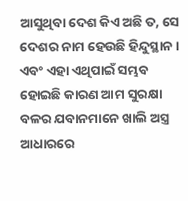ଆସୁଥିବା ଦେଶ କିଏ ଅଛି ତ, ସେ ଦେଶର ନାମ ହେଉଛି ହିନ୍ଦୁସ୍ଥାନ। ଏବଂ ଏହା ଏଥିପାଇଁ ସମ୍ଭବ ହୋଇଛି କାରଣ ଆମ ସୁରକ୍ଷା ବଳର ଯବାନମାନେ ଖାଲି ଅସ୍ତ୍ର ଆଧାରରେ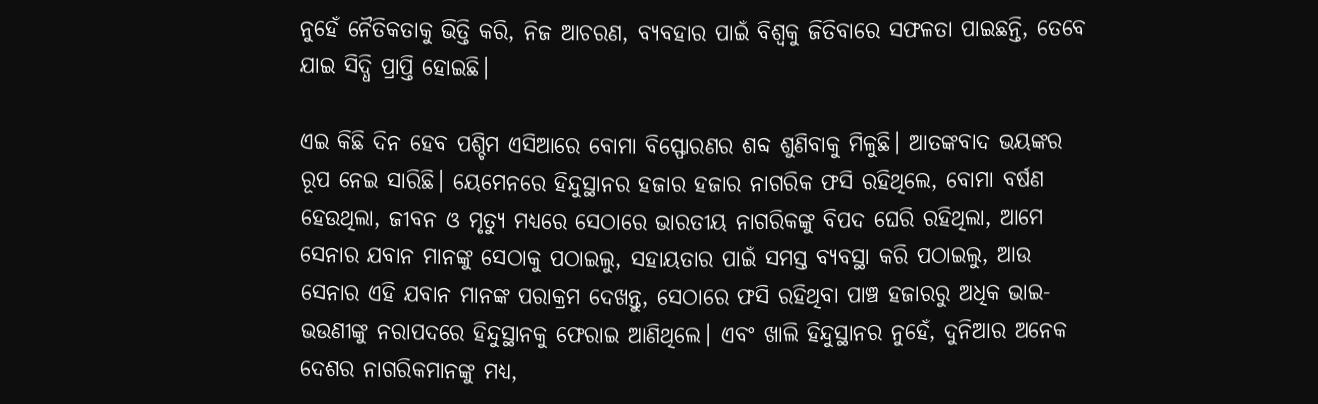ନୁହେଁ ନୈତିକତାକୁ ଭିତ୍ତି କରି, ନିଜ ଆଚରଣ, ବ୍ୟବହାର ପାଇଁ ବିଶ୍ଵକୁ ଜିତିବାରେ ସଫଳତା ପାଇଛନ୍ତି, ତେବେ ଯାଇ ସିଦ୍ଧି ପ୍ରାପ୍ତି ହୋଇଛି।

ଏଇ କିଛି ଦିନ ହେବ ପଶ୍ଚିମ ଏସିଆରେ ବୋମା ବିସ୍ଫୋରଣର ଶବ୍ଦ ଶୁଣିବାକୁ ମିଳୁଛି। ଆତଙ୍କବାଦ ଭୟଙ୍କର ରୂପ ନେଇ ସାରିଛି। ୟେମେନରେ ହିନ୍ଦୁସ୍ଥାନର ହଜାର ହଜାର ନାଗରିକ ଫସି ରହିଥିଲେ, ବୋମା ବର୍ଷଣ ହେଉଥିଲା, ଜୀବନ ଓ ମୃତ୍ୟୁ ମଧ୍ୟରେ ସେଠାରେ ଭାରତୀୟ ନାଗରିକଙ୍କୁ ବିପଦ ଘେରି ରହିଥିଲା, ଆମେ ସେନାର ଯବାନ ମାନଙ୍କୁ ସେଠାକୁ ପଠାଇଲୁ, ସହାୟତାର ପାଇଁ ସମସ୍ତ ବ୍ୟବସ୍ଥା କରି ପଠାଇଲୁ, ଆଉ ସେନାର ଏହି ଯବାନ ମାନଙ୍କ ପରାକ୍ରମ ଦେଖନ୍ତୁ, ସେଠାରେ ଫସି ରହିଥିବା ପାଞ୍ଚ ହଜାରରୁ ଅଧିକ ଭାଇ-ଭଉଣୀଙ୍କୁ ନରାପଦରେ ହିନ୍ଦୁସ୍ଥାନକୁ ଫେରାଇ ଆଣିଥିଲେ। ଏବଂ ଖାଲି ହିନ୍ଦୁସ୍ଥାନର ନୁହେଁ, ଦୁନିଆର ଅନେକ ଦେଶର ନାଗରିକମାନଙ୍କୁ ମଧ୍ୟ,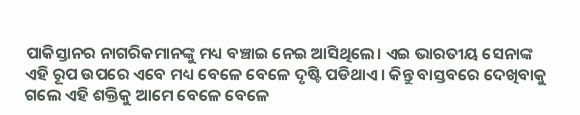ପାକିସ୍ତାନର ନାଗରିକମାନଙ୍କୁ ମଧ୍ୟ ବଞ୍ଚାଇ ନେଇ ଆସିଥିଲେ। ଏଇ ଭାରତୀୟ ସେନାଙ୍କ ଏହି ରୂପ ଉପରେ ଏବେ ମଧ୍ୟ ବେଳେ ବେଳେ ଦୃଷ୍ଟି ପଡିଥାଏ। କିନ୍ତୁ ବାସ୍ତବରେ ଦେଖିବାକୁ ଗଲେ ଏହି ଶକ୍ତିକୁ ଆମେ ବେଳେ ବେଳେ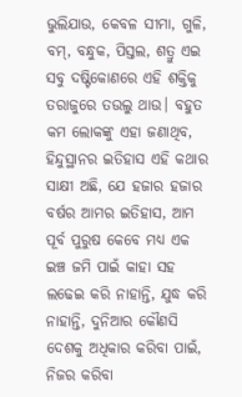ଭୁଲିଯାଉ, କେବଳ ସୀମା, ଗୁଳି, ବମ୍, ବନ୍ଧୁକ, ପିସ୍ତଲ, ଶତ୍ରୁ ଏଇ ସବୁ ଦଷ୍ଟିକୋଣରେ ଏହି ଶକ୍ତିକୁ ତରାଜୁରେ ତଉଲୁ ଥାଉ। ବହୁତ କମ ଲୋକଙ୍କୁ ଏହା ଜଣାଥିବ, ହିନ୍ଦୁସ୍ଥାନର ଇତିହାସ ଏହି କଥାର ସାକ୍ଷୀ ଅଛି, ଯେ ହଜାର ହଜାର ବର୍ଷର ଆମର ଇତିହାସ, ଆମ ପୂର୍ବ ପୁରୁଷ କେବେ ମଧ୍ୟ ଏକ ଇଞ୍ଚ ଜମି ପାଇଁ କାହା ସହ ଲଢେଇ କରି ନାହାନ୍ତି, ଯୁଦ୍ଧ କରି ନାହାନ୍ତି, ଦୁନିଆର କୌଣସି ଦେଶକୁ ଅଧିକାର କରିବା ପାଇଁ, ନିଜର କରିବା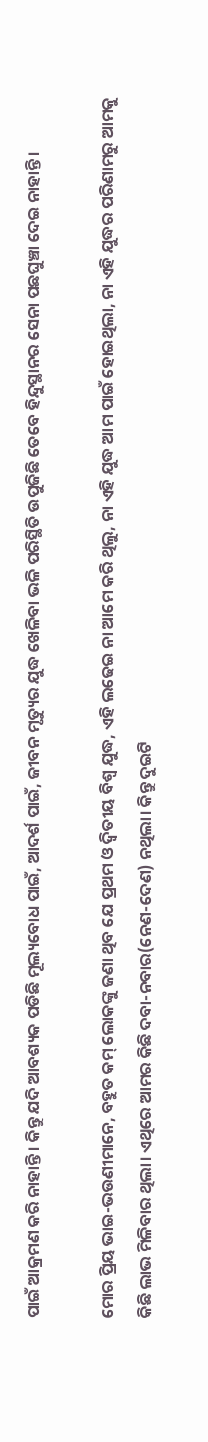ପାଇଁ ଆକ୍ରମଣ କରି ନାହାନ୍ତି। କିନ୍ତୁ ଯଦି ଆବଶ୍ୟକ ପଡିଛି ମୂଲ୍ୟବୋଧ ପାଇଁ, ଆଦର୍ଶ ପାଇଁ, ଜୀବନ ମୃତ୍ୟୁର ଯୁଦ୍ଧ ଖେଳିବା ଭଳି ପରିସ୍ଥିତି ଉପୁଜିଛି ତେବେ ହିନ୍ଦୁସ୍ଥାନର ସେନା ପଛଘୁଞ୍ଚା ଦେଇ ନାହାନ୍ତି।

ମୋର ପ୍ରିୟ ଭାଇ-ଭଉଣୀମାନେ, ବହୁତ କମ୍ ଲୋକଙ୍କୁ ଜଣା ଥିବ ଯେ ପ୍ରଥମ ଓ ଦ୍ଵିତୀୟ ବିଶ୍ଵ ଯୁଦ୍ଧ, ଏହି ଲଢେଇ ନା ଆମେ କରି ଥିଲୁ, ନା ଏହି ଯୁଦ୍ଧ ଆମ ପାଇଁ ହୋଇଥିଲା, ନା ଏହି ଯୁଦ୍ଧର ପରିଣାମରୁ ଆମକୁ କିଛି ଲାଭ ମିଳିବାର ଥିଲା। ଏଥିରେ ଆମର କିଛି ଦବା-ନବାର(ନେଣ-ଦେଣ) ନଥିଲା। କିନ୍ତୁ ଦୁଇଟି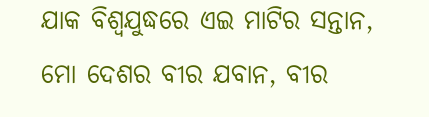ଯାକ ବିଶ୍ଵଯୁଦ୍ଧରେ ଏଇ ମାଟିର ସନ୍ତାନ, ମୋ ଦେଶର ବୀର ଯବାନ, ବୀର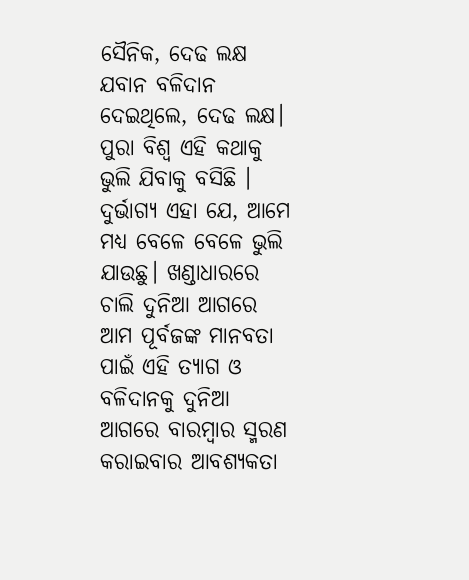ସୈନିକ, ଦେଢ ଲକ୍ଷ ଯବାନ ବଳିଦାନ ଦେଇଥିଲେ, ଦେଢ ଲକ୍ଷ। ପୁରା ବିଶ୍ଵ ଏହି କଥାକୁ ଭୁଲି ଯିବାକୁ ବସିଛି । ଦୁର୍ଭାଗ୍ୟ ଏହା ଯେ, ଆମେ ମଧ୍ୟ ବେଳେ ବେଳେ ଭୁଲି ଯାଉଛୁ। ଖଣ୍ଡାଧାରରେ ଚାଲି ଦୁନିଆ ଆଗରେ ଆମ ପୂର୍ବଜଙ୍କ ମାନବତା ପାଇଁ ଏହି ତ୍ୟାଗ ଓ ବଳିଦାନକୁ ଦୁନିଆ ଆଗରେ ବାରମ୍ବାର ସ୍ମରଣ କରାଇବାର ଆବଶ୍ୟକତା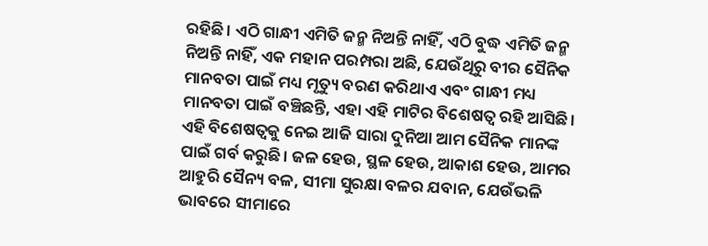ରହିଛି। ଏଠି ଗାନ୍ଧୀ ଏମିତି ଜନ୍ମ ନିଅନ୍ତି ନାହିଁ, ଏଠି ବୁଦ୍ଧ ଏମିତି ଜନ୍ମ ନିଅନ୍ତି ନାହିଁ, ଏକ ମହାନ ପରମ୍ପରା ଅଛି, ଯେଉଁଥିରୁ ବୀର ସୈନିକ ମାନବତା ପାଇଁ ମଧ୍ୟ ମୃତ୍ୟୁ ବରଣ କରିଥାଏ ଏବଂ ଗାନ୍ଧୀ ମଧ୍ୟ ମାନବତା ପାଇଁ ବଞ୍ଚିଛନ୍ତି, ଏହା ଏହି ମାଟିର ବିଶେଷତ୍ଵ ରହି ଆସିଛି। ଏହି ବିଶେଷତ୍ଵକୁ ନେଇ ଆଜି ସାରା ଦୁନିଆ ଆମ ସୈନିକ ମାନଙ୍କ ପାଇଁ ଗର୍ବ କରୁଛି। ଜଳ ହେଉ, ସ୍ଥଳ ହେଉ, ଆକାଶ ହେଉ, ଆମର ଆହୁରି ସୈନ୍ୟ ବଳ, ସୀମା ସୁରକ୍ଷା ବଳର ଯବାନ, ଯେଉଁଭଳି ଭାବରେ ସୀମାରେ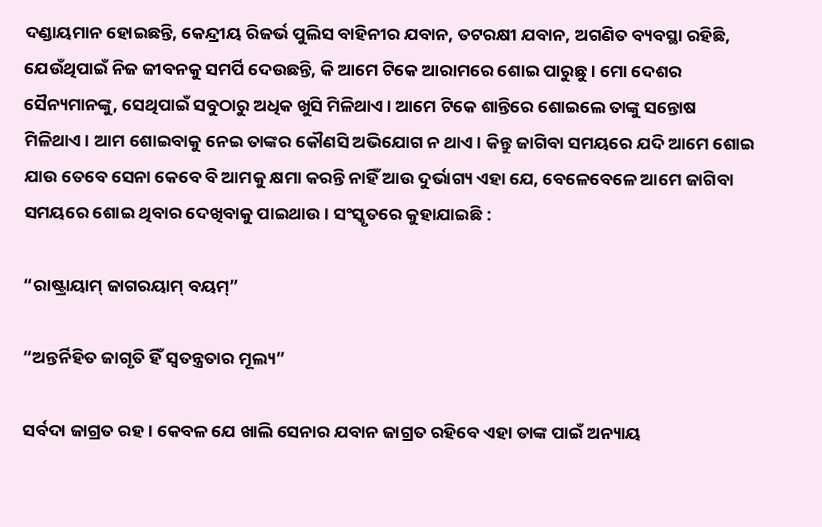ଦଣ୍ଡାୟମାନ ହୋଇଛନ୍ତି, କେନ୍ଦ୍ରୀୟ ରିଜର୍ଭ ପୁଲିସ ବାହିନୀର ଯବାନ, ତଟରକ୍ଷୀ ଯବାନ, ଅଗଣିତ ବ୍ୟବସ୍ଥା ରହିଛି, ଯେଉଁଥିପାଇଁ ନିଜ ଜୀବନକୁ ସମର୍ପି ଦେଉଛନ୍ତି, କି ଆମେ ଟିକେ ଆରାମରେ ଶୋଇ ପାରୁଛୁ। ମୋ ଦେଶର ସୈନ୍ୟମାନଙ୍କୁ, ସେଥିପାଇଁ ସବୁଠାରୁ ଅଧିକ ଖୁସି ମିଳିଥାଏ। ଆମେ ଟିକେ ଶାନ୍ତିରେ ଶୋଇଲେ ତାଙ୍କୁ ସନ୍ତୋଷ ମିଳିଥାଏ। ଆମ ଶୋଇବାକୁ ନେଇ ତାଙ୍କର କୌଣସି ଅଭିଯୋଗ ନ ଥାଏ। କିନ୍ତୁ ଜାଗିବା ସମୟରେ ଯଦି ଆମେ ଶୋଇ ଯାଉ ତେବେ ସେନା କେବେ ବି ଆମକୁ କ୍ଷମା କରନ୍ତି ନାହିଁ ଆଉ ଦୁର୍ଭାଗ୍ୟ ଏହା ଯେ, ବେଳେବେଳେ ଆମେ ଜାଗିବା ସମୟରେ ଶୋଇ ଥିବାର ଦେଖିବାକୁ ପାଇଥାଉ। ସଂସ୍କୃତରେ କୁହାଯାଇଛି :

“ରାଷ୍ଟ୍ରାୟାମ୍ ଜାଗରୟାମ୍ ବୟମ୍”

“ଅନ୍ତର୍ନିହିତ ଜାଗୃତି ହିଁ ସ୍ଵତନ୍ତ୍ରତାର ମୂଲ୍ୟ”

ସର୍ବଦା ଜାଗ୍ରତ ରହ। କେବଳ ଯେ ଖାଲି ସେନାର ଯବାନ ଜାଗ୍ରତ ରହିବେ ଏହା ତାଙ୍କ ପାଇଁ ଅନ୍ୟାୟ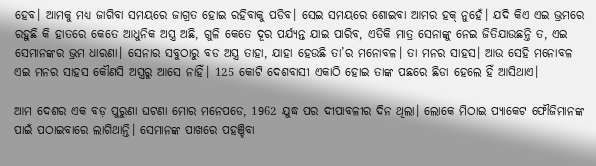ହେବ। ଆମକୁ ମଧ୍ୟ ଜାଗିବା ସମୟରେ ଜାଗ୍ରତ ହୋଇ ରହିବାକୁ ପଡିବ। ସେଇ ସମୟରେ ଶୋଇବା ଆମର ହକ୍ ନୁହେଁ। ଯଦି କିଏ ଏଇ ଭ୍ରମରେ ରହୁଛି କି ହାତରେ କେତେ ଆଧୁନିକ ଅସ୍ତ୍ର ଅଛି, ଗୁଳି କେତେ ଦୂର ପର୍ଯ୍ୟନ୍ତ ଯାଇ ପାରିବ, ଏତିକି ମାତ୍ର ସେନାଙ୍କୁ ନେଇ ଜିତିଯାଉଛନ୍ତି ତ, ଏଇ ସେମାନଙ୍କର ଭ୍ରମ ଧାରଣା। ସେନାର ସବୁଠାରୁ ବଡ ଅସ୍ତ୍ର ତାହା, ଯାହା ହେଉଛି ତା’ର ମନୋବଳ। ତା ମନର ସାହସ। ଆଉ ସେହି ମନୋବଳ ଏଇ ମନର ସାହସ କୌଣସି ଅସ୍ତ୍ରରୁ ଆସେ ନାହିଁ। 125 କୋଟି ଦେଶବାସୀ ଏକାଠି ହୋଇ ତାଙ୍କ ପଛରେ ଛିଡା ହେଲେ ହିଁ ଆସିଥାଏ।

ଆମ ଦେଶର ଏକ ବଡ଼ ପୁରୁଣା ଘଟଣା ମୋର ମନେପଡେ, 1962 ଯୁଦ୍ଧ ପର ଦୀପାବଳୀର ଦିନ ଥିଲା। ଲୋକେ ମିଠାଇ ପ୍ୟାକେଟ ଫୌଜିମାନଙ୍କ ପାଇଁ ପଠାଇବାରେ ଲାଗିଥାନ୍ତି। ସେମାନଙ୍କ ପାଖରେ ପହଞ୍ଚିବା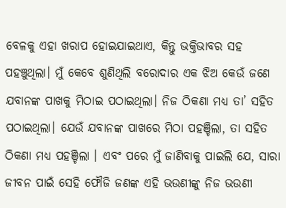ବେଳକୁ ଏହା ଖରାପ ହୋଇଯାଇଥାଏ, କିନ୍ତୁ ଭକ୍ତିଭାବର ସହ ପହଞ୍ଚୁଥିଲା। ମୁଁ କେବେ ଶୁଣିଥିଲି ବରୋଦାର ଏକ ଝିଅ କେଉଁ ଜଣେ ଯବାନଙ୍କ ପାଖକୁ ମିଠାଇ ପଠାଇଥିଲା। ନିଜ ଠିକଣା ମଧ୍ୟ ତା’ ସହିତ ପଠାଇଥିଲା। ଯେଉଁ ଯବାନଙ୍କ ପାଖରେ ମିଠା ପହଞ୍ଚିଲା, ତା ସହିତ ଠିକଣା ମଧ୍ୟ ପହଞ୍ଚିଲା । ଏବଂ ପରେ ମୁଁ ଜାଣିବାକୁ ପାଇଲି ଯେ, ସାରା ଜୀବନ ପାଇଁ ସେହି ଫୌଜି ଜଣଙ୍କ ଏହି ଭଉଣୀଙ୍କୁ ନିଜ ଭଉଣୀ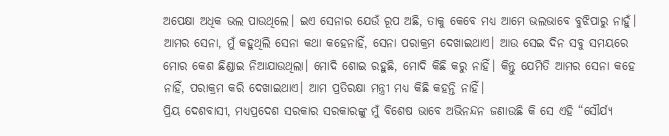ଅପେକ୍ଷା ଅଧିକ ଭଲ ପାଉଥିଲେ। ଇଏ ସେନାର ଯେଉଁ ରୂପ ଅଛି, ତାକୁ କେବେ ମଧ୍ୟ ଆମେ ଭଲଭାବେ ବୁଝିପାରୁ ନାହୁଁ। ଆମର ସେନା, ମୁଁ କହୁଥିଲି ସେନା କଥା କହେନାହିଁ, ସେନା ପରାକ୍ରମ ଦେଖାଇଥାଏ। ଆଉ ସେଇ ଦିନ ସବୁ ସମୟରେ ମୋର କେଶ ଛିଣ୍ଡାଇ ନିଆଯାଉଥିଲା। ମୋଦି ଶୋଇ ରହୁଛି, ମୋଦି କିଛି କରୁ ନାହିଁ। କିନ୍ତୁ ଯେମିତି ଆମର ସେନା କହେ ନାହିଁ, ପରାକ୍ରମ କରି ଦେଖାଇଥାଏ। ଆମ ପ୍ରତିରକ୍ଷା ମନ୍ତ୍ରୀ ମଧ୍ୟ କିଛି କହନ୍ତି ନାହିଁ।
ପ୍ରିୟ ଦେଶବାସୀ, ମଧ୍ୟପ୍ରଦେଶ ସରକାର ସରକାରଙ୍କୁ ମୁଁ ବିଶେଷ ଭାବେ ଅଭିନନ୍ଦନ ଜଣାଉଛି କି ସେ ଏହି “ସୌର୍ଯ୍ୟ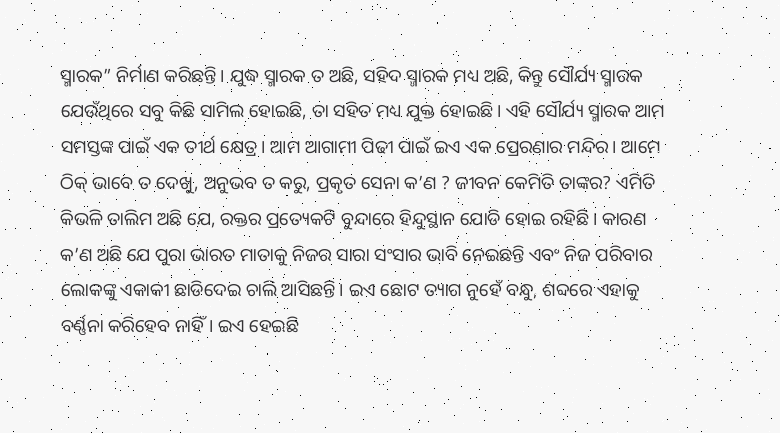ସ୍ମାରକ” ନିର୍ମାଣ କରିଛନ୍ତି। ଯୁଦ୍ଧ ସ୍ମାରକ ତ ଅଛି, ସହିଦ ସ୍ମାରକ ମଧ୍ୟ ଅଛି, କିନ୍ତୁ ସୌର୍ଯ୍ୟ ସ୍ମାରକ ଯେଉଁଥିରେ ସବୁ କିଛି ସାମିଲ ହୋଇଛି, ତା ସହିତ ମଧ୍ୟ ଯୁକ୍ତ ହୋଇଛି। ଏହି ସୌର୍ଯ୍ୟ ସ୍ମାରକ ଆମ ସମସ୍ତଙ୍କ ପାଇଁ ଏକ ତୀର୍ଥ କ୍ଷେତ୍ର। ଆମ ଆଗାମୀ ପିଢୀ ପାଇଁ ଇଏ ଏକ ପ୍ରେରଣାର ମନ୍ଦିର। ଆମେ ଠିକ୍ ଭାବେ ତ ଦେଖୁ, ଅନୁଭବ ତ କରୁ, ପ୍ରକୃତ ସେନା କ’ଣ ? ଜୀବନ କେମିତି ତାଙ୍କର? ଏମିତି କିଭଳି ତାଲିମ ଅଛି ଯେ, ରକ୍ତର ପ୍ରତ୍ୟେକଟି ବୁନ୍ଦାରେ ହିନ୍ଦୁସ୍ଥାନ ଯୋଡି ହୋଇ ରହିଛି। କାରଣ କ’ଣ ଅଛି ଯେ ପୁରା ଭାରତ ମାତାକୁ ନିଜର ସାରା ସଂସାର ଭାବି ନେଇଛନ୍ତି ଏବଂ ନିଜ ପରିବାର ଲୋକଙ୍କୁ ଏକାକୀ ଛାଡିଦେଇ ଚାଲି ଆସିଛନ୍ତି। ଇଏ ଛୋଟ ତ୍ୟାଗ ନୁହେଁ ବନ୍ଧୁ, ଶବ୍ଦରେ ଏହାକୁ ବର୍ଣ୍ଣନା କରିହେବ ନାହିଁ। ଇଏ ହେଇଛି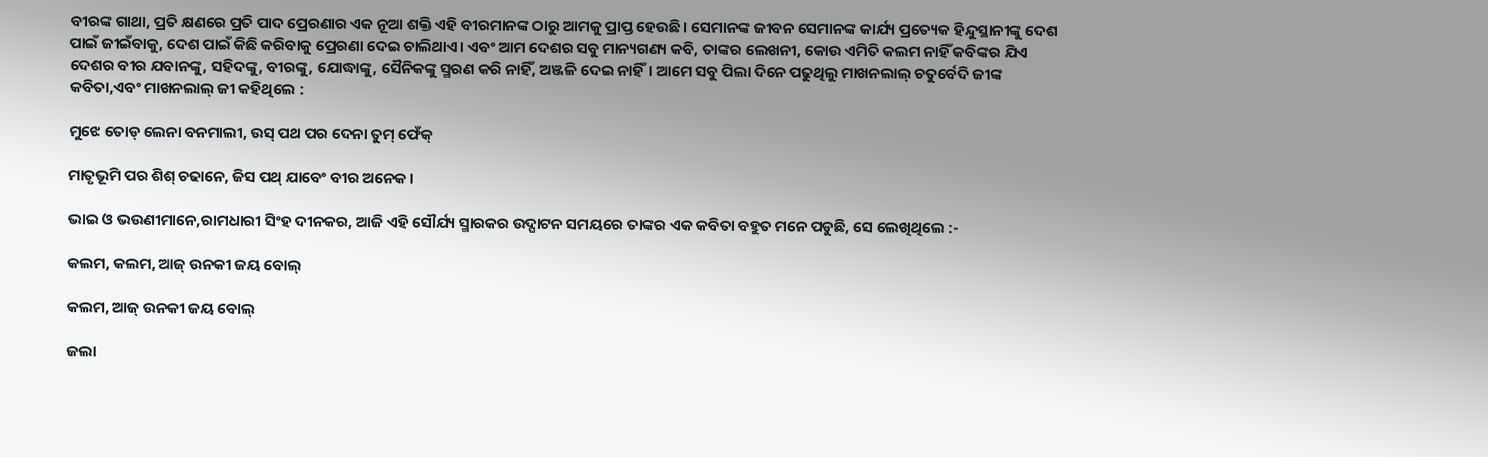ବୀରଙ୍କ ଗାଥା, ପ୍ରତି କ୍ଷଣରେ ପ୍ରତି ପାଦ ପ୍ରେରଣାର ଏକ ନୂଆ ଶକ୍ତି ଏହି ବୀରମାନଙ୍କ ଠାରୁ ଆମକୁ ପ୍ରାପ୍ତ ହେଉଛି। ସେମାନଙ୍କ ଜୀବନ ସେମାନଙ୍କ କାର୍ଯ୍ୟ ପ୍ରତ୍ୟେକ ହିନ୍ଦୁସ୍ଥାନୀଙ୍କୁ ଦେଶ ପାଇଁ ଜୀଇଁବାକୁ, ଦେଶ ପାଇଁ କିଛି କରିବାକୁ ପ୍ରେରଣା ଦେଇ ଚାଲିଥାଏ। ଏବଂ ଆମ ଦେଶର ସବୁ ମାନ୍ୟଗଣ୍ୟ କବି, ତାଙ୍କର ଲେଖନୀ, କୋଉ ଏମିତି କଲମ ନାହିଁ କବିଙ୍କର ଯିଏ ଦେଶର ବୀର ଯବାନଙ୍କୁ, ସହିଦଙ୍କୁ, ବୀରଙ୍କୁ, ଯୋଦ୍ଧାଙ୍କୁ, ସୈନିକଙ୍କୁ ସ୍ମରଣ କରି ନାହିଁ, ଅଞ୍ଜଳି ଦେଇ ନାହିଁ। ଆମେ ସବୁ ପିଲା ଦିନେ ପଢୁଥିଲୁ ମାଖନଲାଲ୍ ଚତୁର୍ବେଦି ଜୀଙ୍କ କବିତା,ଏବଂ ମାଖନଲାଲ୍ ଜୀ କହିଥିଲେ :

ମୁଝେ ତୋଡ୍ ଲେନା ବନମାଲୀ, ଉସ୍ ପଥ ପର ଦେନା ତୁମ୍ ଫେଁକ୍

ମାତୃଭୂମି ପର ଶିଶ୍ ଚଢାନେ, ଜିସ ପଥ୍ ଯାବେଂ ବୀର ଅନେକ।

ଭାଇ ଓ ଭଉଣୀମାନେ,ରାମଧାରୀ ସିଂହ ଦୀନକର, ଆଜି ଏହି ସୌର୍ଯ୍ୟ ସ୍ମାରକର ଉଦ୍ଘାଟନ ସମୟରେ ତାଙ୍କର ଏକ କବିତା ବହୁତ ମନେ ପଡୁଛି, ସେ ଲେଖିଥିଲେ :-

କଲମ, କଲମ, ଆଜ୍ ଉନକୀ ଜୟ ବୋଲ୍

କଲମ, ଆଜ୍ ଉନକୀ ଜୟ ବୋଲ୍

ଜଲା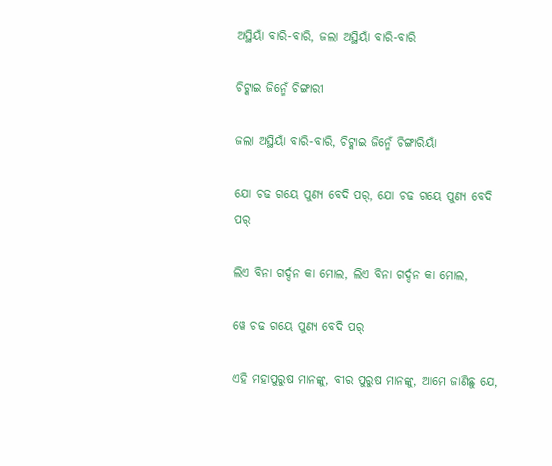ଅସ୍ଥିୟାଁ ବାରି-ବାରି, ଜଲା ଅସ୍ଥିୟାଁ ବାରି-ବାରି

ଚିଟ୍କାଇ ଜିନ୍ମେଁ ଚିଙ୍ଗାରୀ

ଜଲା ଅସ୍ଥିୟାଁ ବାରି-ବାରି, ଚିଟ୍କାଇ ଜିନ୍ମେଁ ଚିଙ୍ଗାରିୟାଁ

ଯୋ ଚଢ ଗୟେ ପୁଣ୍ୟ ବେଦି ପର୍, ଯୋ ଚଢ ଗୟେ ପୁଣ୍ୟ ବେଦି ପର୍

ଲିଏ ବିନା ଗର୍ଦ୍ଦନ କା ମୋଲ, ଲିଏ ବିନା ଗର୍ଦ୍ଦନ କା ମୋଲ,

ୱେ ଚଢ ଗୟେ ପୁଣ୍ୟ ବେଦି ପର୍

ଏହି ମହାପୁରୁଷ ମାନଙ୍କୁ, ବୀର ପୁରୁଷ ମାନଙ୍କୁ, ଆମେ ଜାଣିଛୁ ଯେ,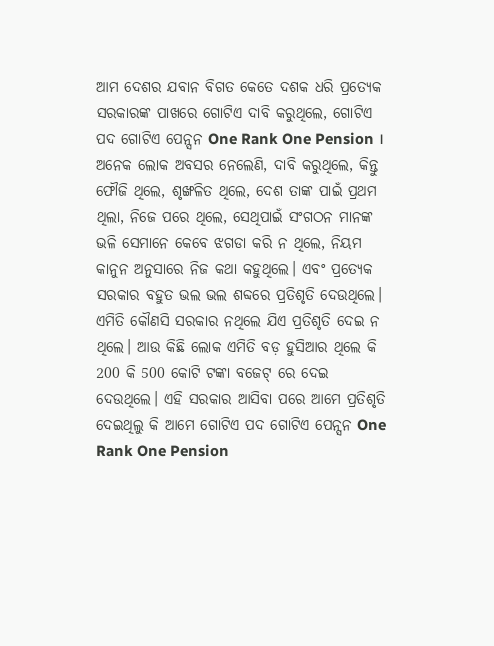ଆମ ଦେଶର ଯବାନ ବିଗତ କେତେ ଦଶକ ଧରି ପ୍ରତ୍ୟେକ ସରକାରଙ୍କ ପାଖରେ ଗୋଟିଏ ଦାବି କରୁଥିଲେ, ଗୋଟିଏ ପଦ ଗୋଟିଏ ପେନ୍ସନ One Rank One Pension । ଅନେକ ଲୋକ ଅବସର ନେଲେଣି, ଦାବି କରୁଥିଲେ, କିନ୍ତୁ ଫୌଜି ଥିଲେ, ଶୃଙ୍ଖଳିତ ଥିଲେ, ଦେଶ ତାଙ୍କ ପାଇଁ ପ୍ରଥମ ଥିଲା, ନିଜେ ପରେ ଥିଲେ, ସେଥିପାଇଁ ସଂଗଠନ ମାନଙ୍କ ଭଳି ସେମାନେ କେବେ ଝଗଡା କରି ନ ଥିଲେ, ନିୟମ କାନୁନ ଅନୁସାରେ ନିଜ କଥା କହୁଥିଲେ। ଏବଂ ପ୍ରତ୍ୟେକ ସରକାର ବହୁତ ଭଲ ଭଲ ଶବ୍ଦରେ ପ୍ରତିଶୃତି ଦେଉଥିଲେ। ଏମିତି କୌଣସି ସରକାର ନଥିଲେ ଯିଏ ପ୍ରତିଶୃତି ଦେଇ ନ ଥିଲେ। ଆଉ କିଛି ଲୋକ ଏମିତି ବଡ଼ ହୁସିଆର ଥିଲେ କି 200 କି 500 କୋଟି ଟଙ୍କା ବଜେଟ୍ ରେ ଦେଇ ଦେଉଥିଲେ। ଏହି ସରକାର ଆସିବା ପରେ ଆମେ ପ୍ରତିଶୃତି ଦେଇଥିଲୁ କି ଆମେ ଗୋଟିଏ ପଦ ଗୋଟିଏ ପେନ୍ସନ One Rank One Pension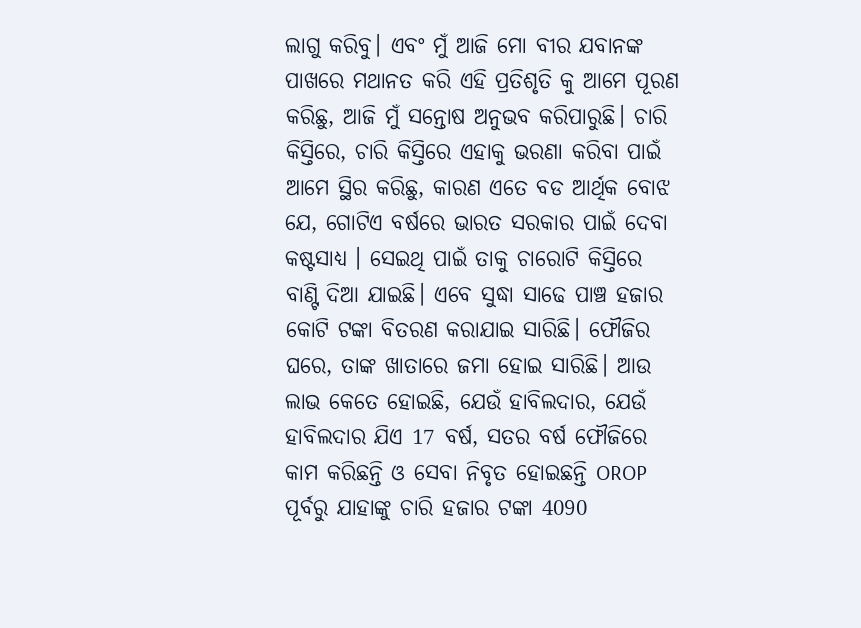ଲାଗୁ କରିବୁ। ଏବଂ ମୁଁ ଆଜି ମୋ ବୀର ଯବାନଙ୍କ ପାଖରେ ମଥାନତ କରି ଏହି ପ୍ରତିଶୃତି କୁ ଆମେ ପୂରଣ କରିଛୁ, ଆଜି ମୁଁ ସନ୍ତୋଷ ଅନୁଭବ କରିପାରୁଛି। ଚାରି କିସ୍ତିରେ, ଚାରି କିସ୍ତିରେ ଏହାକୁ ଭରଣା କରିବା ପାଇଁ ଆମେ ସ୍ଥିର କରିଛୁ, କାରଣ ଏତେ ବଡ ଆର୍ଥିକ ବୋଝ ଯେ, ଗୋଟିଏ ବର୍ଷରେ ଭାରତ ସରକାର ପାଇଁ ଦେବା କଷ୍ଟସାଧ୍ୟ । ସେଇଥି ପାଇଁ ତାକୁ ଚାରୋଟି କିସ୍ତିରେ ବାଣ୍ଟି ଦିଆ ଯାଇଛି। ଏବେ ସୁଦ୍ଧା ସାଢେ ପାଞ୍ଚ ହଜାର କୋଟି ଟଙ୍କା ବିତରଣ କରାଯାଇ ସାରିଛି। ଫୌଜିର ଘରେ, ତାଙ୍କ ଖାତାରେ ଜମା ହୋଇ ସାରିଛି। ଆଉ ଲାଭ କେତେ ହୋଇଛି, ଯେଉଁ ହାବିଲଦାର, ଯେଉଁ ହାବିଲଦାର ଯିଏ 17 ବର୍ଷ, ସତର ବର୍ଷ ଫୌଜିରେ କାମ କରିଛନ୍ତି ଓ ସେବା ନିବୃତ ହୋଇଛନ୍ତି OROP ପୂର୍ବରୁ ଯାହାଙ୍କୁ ଚାରି ହଜାର ଟଙ୍କା 4090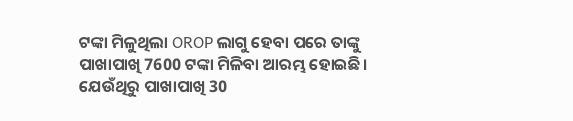ଟଙ୍କା ମିଳୁଥିଲା OROP ଲାଗୁ ହେବା ପରେ ତାଙ୍କୁ ପାଖାପାଖି 7600 ଟଙ୍କା ମିଳିବା ଆରମ୍ଭ ହୋଇଛି। ଯେଉଁଥିରୁ ପାଖାପାଖି 30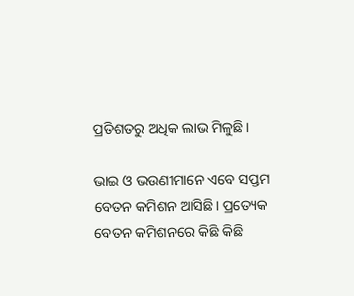ପ୍ରତିଶତରୁ ଅଧିକ ଲାଭ ମିଳୁଛି।

ଭାଇ ଓ ଭଉଣୀମାନେ ଏବେ ସପ୍ତମ ବେତନ କମିଶନ ଆସିଛି। ପ୍ରତ୍ୟେକ ବେତନ କମିଶନରେ କିଛି କିଛି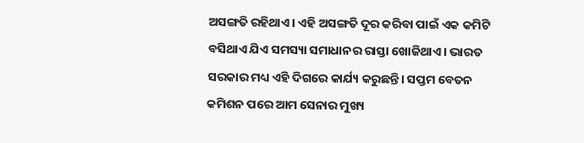ଅସଙ୍ଗତି ରହିଥାଏ। ଏହି ଅସଙ୍ଗତି ଦୂର କରିବା ପାଇଁ ଏକ କମିଟି ବସିଥାଏ ଯିଏ ସମସ୍ୟା ସମାଧାନର ରାସ୍ତା ଖୋଜିଥାଏ। ଭାରତ ସରକାର ମଧ୍ୟ ଏହି ଦିଗରେ କାର୍ଯ୍ୟ କରୁଛନ୍ତି। ସପ୍ତମ ବେତନ କମିଶନ ପରେ ଆମ ସେନାର ମୁଖ୍ୟ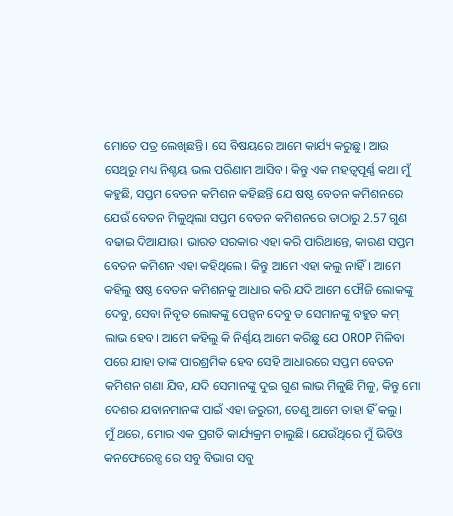ମୋତେ ପତ୍ର ଲେଖିଛନ୍ତି। ସେ ବିଷୟରେ ଆମେ କାର୍ଯ୍ୟ କରୁଛୁ। ଆଉ ସେଥିରୁ ମଧ୍ୟ ନିଶ୍ଚୟ ଭଲ ପରିଣାମ ଆସିବ। କିନ୍ତୁ ଏକ ମହତ୍ଵପୂର୍ଣ୍ଣ କଥା ମୁଁ କହୁଛି, ସପ୍ତମ ବେତନ କମିଶନ କହିଛନ୍ତି ଯେ ଷଷ୍ଠ ବେତନ କମିଶନରେ ଯେଉଁ ବେତନ ମିଳୁଥିଲା ସପ୍ତମ ବେତନ କମିଶନରେ ତାଠାରୁ 2.57 ଗୁଣ ବଢାଇ ଦିଆଯାଉ। ଭାରତ ସରକାର ଏହା କରି ପାରିଥାନ୍ତେ, କାରଣ ସପ୍ତମ ବେତନ କମିଶନ ଏହା କହିଥିଲେ। କିନ୍ତୁ ଆମେ ଏହା କଲୁ ନାହିଁ। ଆମେ କହିଲୁ ଷଷ୍ଠ ବେତନ କମିଶନକୁ ଆଧାର କରି ଯଦି ଆମେ ଫୌଜି ଲୋକଙ୍କୁ ଦେବୁ, ସେବା ନିବୃତ ଲୋକଙ୍କୁ ପେନ୍ସନ ଦେବୁ ତ ସେମାନଙ୍କୁ ବହୁତ କମ୍ ଲାଭ ହେବ। ଆମେ କହିଲୁ କି ନିର୍ଣ୍ଣୟ ଆମେ କରିଛୁ ଯେ OROP ମିଳିବା ପରେ ଯାହା ତାଙ୍କ ପାରଶ୍ରମିକ ହେବ ସେହି ଆଧାରରେ ସପ୍ତମ ବେତନ କମିଶନ ଗଣା ଯିବ, ଯଦି ସେମାନଙ୍କୁ ଦୁଇ ଗୁଣ ଲାଭ ମିଳୁଛି ମିଳୁ, କିନ୍ତୁ ମୋ ଦେଶର ଯବାନମାନଙ୍କ ପାଇଁ ଏହା ଜରୁରୀ, ତେଣୁ ଆମେ ତାହା ହିଁ କଲୁ।
ମୁଁ ଥରେ, ମୋର ଏକ ପ୍ରଗତି କାର୍ଯ୍ୟକ୍ରମ ଚାଲୁଛି। ଯେଉଁଥିରେ ମୁଁ ଭିଡିଓ କନଫେରେନ୍ସ ରେ ସବୁ ବିଭାଗ ସବୁ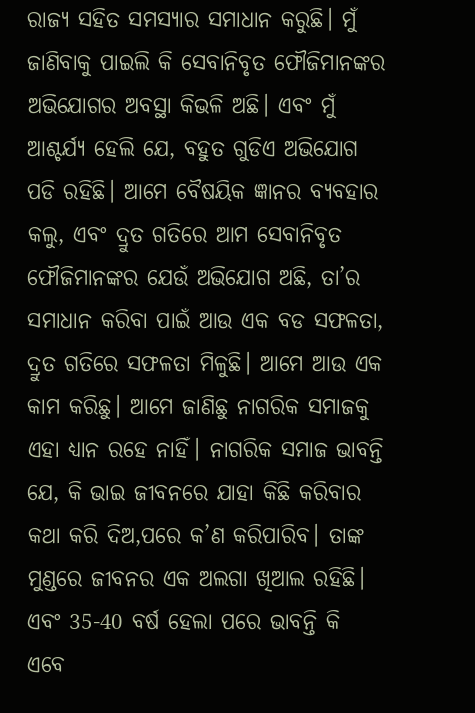ରାଜ୍ୟ ସହିତ ସମସ୍ୟାର ସମାଧାନ କରୁଛି। ମୁଁ ଜାଣିବାକୁ ପାଇଲି କି ସେବାନିବୃତ ଫୌଜିମାନଙ୍କର ଅଭିଯୋଗର ଅବସ୍ଥା କିଭଳି ଅଛି। ଏବଂ ମୁଁ ଆଶ୍ଚର୍ଯ୍ୟ ହେଲି ଯେ, ବହୁତ ଗୁଡିଏ ଅଭିଯୋଗ ପଡି ରହିଛି। ଆମେ ବୈଷୟିକ ଜ୍ଞାନର ବ୍ୟବହାର କଲୁ, ଏବଂ ଦ୍ରୁତ ଗତିରେ ଆମ ସେବାନିବୃତ ଫୌଜିମାନଙ୍କର ଯେଉଁ ଅଭିଯୋଗ ଅଛି, ତା’ର ସମାଧାନ କରିବା ପାଇଁ ଆଉ ଏକ ବଡ ସଫଳତା, ଦ୍ରୁତ ଗତିରେ ସଫଳତା ମିଳୁଛି। ଆମେ ଆଉ ଏକ କାମ କରିଛୁ। ଆମେ ଜାଣିଛୁ ନାଗରିକ ସମାଜକୁ ଏହା ଧ୍ୟାନ ରହେ ନାହିଁ। ନାଗରିକ ସମାଜ ଭାବନ୍ତି ଯେ, କି ଭାଇ ଜୀବନରେ ଯାହା କିଛି କରିବାର କଥା କରି ଦିଅ,ପରେ କ’ଣ କରିପାରିବ। ତାଙ୍କ ମୁଣ୍ଡରେ ଜୀବନର ଏକ ଅଲଗା ଖିଆଲ ରହିଛି। ଏବଂ 35-40 ବର୍ଷ ହେଲା ପରେ ଭାବନ୍ତି କି ଏବେ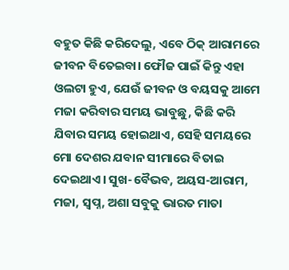ବହୁତ କିଛି କରିଦେଲୁ, ଏବେ ଠିକ୍ ଆରାମରେ ଜୀବନ ବିତେଇବା। ଫୌଜ ପାଇଁ କିନ୍ତୁ ଏହା ଓଲଟା ହୁଏ, ଯେଉଁ ଜୀବନ ଓ ବୟସକୁ ଆମେ ମଜା କରିବାର ସମୟ ଭାବୁଛୁ, କିଛି କରି ଯିବାର ସମୟ ହୋଇଥାଏ, ସେହି ସମୟରେ ମୋ ଦେଶର ଯବାନ ସୀମାରେ ବିତାଇ ଦେଇଥାଏ। ସୁଖ-ବୈଭବ, ଅୟସ-ଆରାମ, ମଜା, ସ୍ଵପ୍ନ, ଅଶା ସବୁକୁ ଭାରତ ମାତା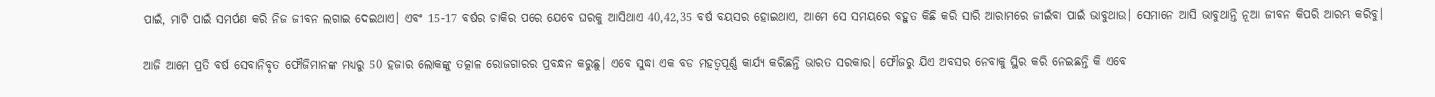ପାଇଁ, ମାଟି ପାଇଁ ସମର୍ପଣ କରି ନିଜ ଜୀବନ ଲଗାଇ ଦେଇଥାଏ। ଏବଂ 15-17 ବର୍ଷର ଚାକିର ପରେ ଯେବେ ଘରକୁ ଆସିଥାଏ 40,42,35 ବର୍ଷ ବୟସର ହୋଇଥାଏ, ଆମେ ସେ ସମୟରେ ବହୁତ କିଛି କରି ସାରି ଆରାମରେ ଜୀଇଁବା ପାଇଁ ଭାବୁଥାଉ। ସେମାନେ ଆସି ଭାବୁଥାନ୍ତି ନୂଆ ଜୀବନ କିପରି ଆରମ୍ଭ କରିବୁ।

ଆଜି ଆମେ ପ୍ରତି ବର୍ଷ ସେବାନିବୃତ ଫୌଜିମାନଙ୍କ ମଧ୍ୟରୁ 50 ହଜାର ଲୋକଙ୍କୁ ତତ୍କାଳ ରୋଜଗାରର ପ୍ରବନ୍ଧନ କରୁଛୁ। ଏବେ ସୁଦ୍ଧା ଏକ ବଡ ମହତ୍ଵପୂର୍ଣ୍ଣ କାର୍ଯ୍ୟ କରିଛନ୍ତି ଭାରତ ସରକାର। ଫୌଜରୁ ଯିଏ ଅବସର ନେବାକୁ ସ୍ଥିର କରି ନେଇଛନ୍ତି କି ଏବେ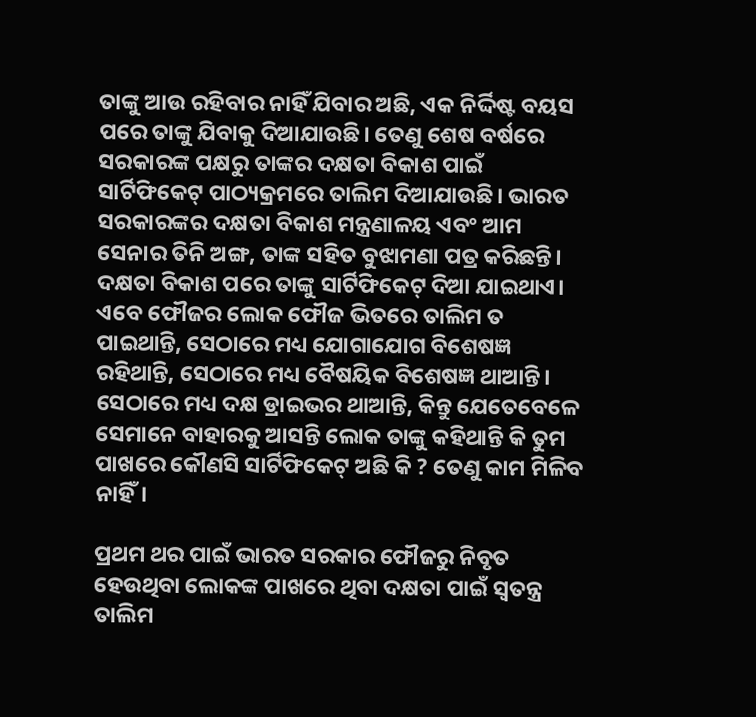ତାଙ୍କୁ ଆଉ ରହିବାର ନାହିଁ ଯିବାର ଅଛି, ଏକ ନିର୍ଦ୍ଦିଷ୍ଟ ବୟସ ପରେ ତାଙ୍କୁ ଯିବାକୁ ଦିଆଯାଉଛି। ତେଣୁ ଶେଷ ବର୍ଷରେ ସରକାରଙ୍କ ପକ୍ଷରୁ ତାଙ୍କର ଦକ୍ଷତା ବିକାଶ ପାଇଁ ସାର୍ଟିଫିକେଟ୍ ପାଠ୍ୟକ୍ରମରେ ତାଲିମ ଦିଆଯାଉଛି। ଭାରତ ସରକାରଙ୍କର ଦକ୍ଷତା ବିକାଶ ମନ୍ତ୍ରଣାଳୟ ଏବଂ ଆମ ସେନାର ତିନି ଅଙ୍ଗ, ତାଙ୍କ ସହିତ ବୁଝାମଣା ପତ୍ର କରିଛନ୍ତି। ଦକ୍ଷତା ବିକାଶ ପରେ ତାଙ୍କୁ ସାର୍ଟିଫିକେଟ୍ ଦିଆ ଯାଇଥାଏ। ଏବେ ଫୌଜର ଲୋକ ଫୌଜ ଭିତରେ ତାଲିମ ତ ପାଇଥାନ୍ତି, ସେଠାରେ ମଧ୍ୟ ଯୋଗାଯୋଗ ବିଶେଷଜ୍ଞ ରହିଥାନ୍ତି, ସେଠାରେ ମଧ୍ୟ ବୈଷୟିକ ବିଶେଷଜ୍ଞ ଥାଆନ୍ତି। ସେଠାରେ ମଧ୍ୟ ଦକ୍ଷ ଡ୍ରାଇଭର ଥାଆନ୍ତି, କିନ୍ତୁ ଯେତେବେଳେ ସେମାନେ ବାହାରକୁ ଆସନ୍ତି ଲୋକ ତାଙ୍କୁ କହିଥାନ୍ତି କି ତୁମ ପାଖରେ କୌଣସି ସାର୍ଟିଫିକେଟ୍ ଅଛି କି ? ତେଣୁ କାମ ମିଳିବ ନାହିଁ।

ପ୍ରଥମ ଥର ପାଇଁ ଭାରତ ସରକାର ଫୌଜରୁ ନିବୃତ ହେଉଥିବା ଲୋକଙ୍କ ପାଖରେ ଥିବା ଦକ୍ଷତା ପାଇଁ ସ୍ଵତନ୍ତ୍ର ତାଲିମ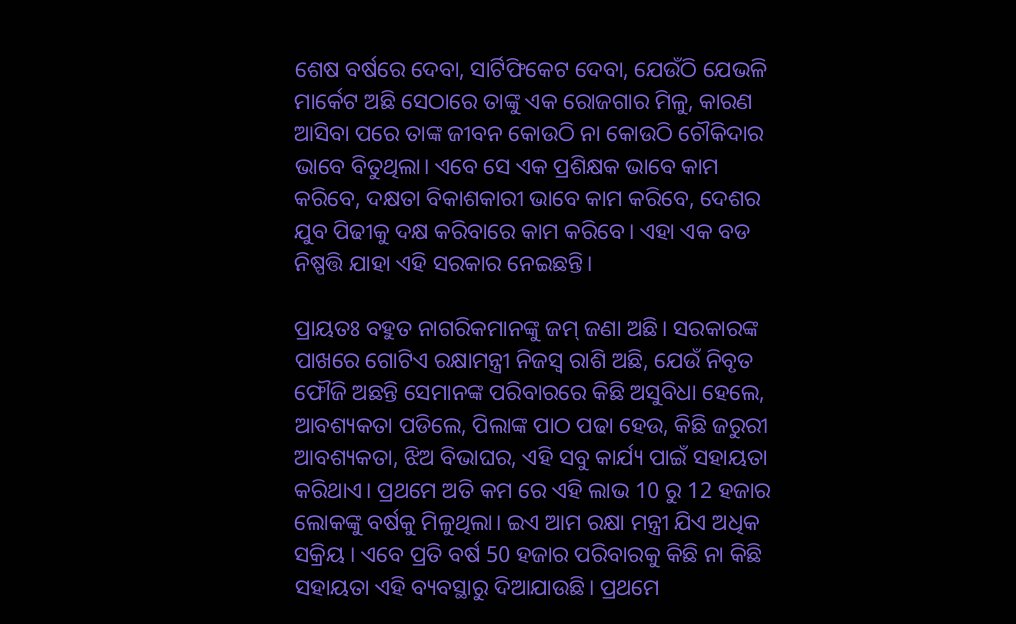ଶେଷ ବର୍ଷରେ ଦେବା, ସାର୍ଟିଫିକେଟ ଦେବା, ଯେଉଁଠି ଯେଭଳି ମାର୍କେଟ ଅଛି ସେଠାରେ ତାଙ୍କୁ ଏକ ରୋଜଗାର ମିଳୁ, କାରଣ ଆସିବା ପରେ ତାଙ୍କ ଜୀବନ କୋଉଠି ନା କୋଉଠି ଚୌକିଦାର ଭାବେ ବିତୁଥିଲା। ଏବେ ସେ ଏକ ପ୍ରଶିକ୍ଷକ ଭାବେ କାମ କରିବେ, ଦକ୍ଷତା ବିକାଶକାରୀ ଭାବେ କାମ କରିବେ, ଦେଶର ଯୁବ ପିଢୀକୁ ଦକ୍ଷ କରିବାରେ କାମ କରିବେ। ଏହା ଏକ ବଡ ନିଷ୍ପତ୍ତି ଯାହା ଏହି ସରକାର ନେଇଛନ୍ତି।

ପ୍ରାୟତଃ ବହୁତ ନାଗରିକମାନଙ୍କୁ ଜମ୍ ଜଣା ଅଛି। ସରକାରଙ୍କ ପାଖରେ ଗୋଟିଏ ରକ୍ଷାମନ୍ତ୍ରୀ ନିଜସ୍ଵ ରାଶି ଅଛି, ଯେଉଁ ନିବୃତ ଫୌଜି ଅଛନ୍ତି ସେମାନଙ୍କ ପରିବାରରେ କିଛି ଅସୁବିଧା ହେଲେ, ଆବଶ୍ୟକତା ପଡିଲେ, ପିଲାଙ୍କ ପାଠ ପଢା ହେଉ, କିଛି ଜରୁରୀ ଆବଶ୍ୟକତା, ଝିଅ ବିଭାଘର, ଏହି ସବୁ କାର୍ଯ୍ୟ ପାଇଁ ସହାୟତା କରିଥାଏ। ପ୍ରଥମେ ଅତି କମ ରେ ଏହି ଲାଭ 10 ରୁ 12 ହଜାର ଲୋକଙ୍କୁ ବର୍ଷକୁ ମିଳୁଥିଲା। ଇଏ ଆମ ରକ୍ଷା ମନ୍ତ୍ରୀ ଯିଏ ଅଧିକ ସକ୍ରିୟ । ଏବେ ପ୍ରତି ବର୍ଷ 50 ହଜାର ପରିବାରକୁ କିଛି ନା କିଛି ସହାୟତା ଏହି ବ୍ୟବସ୍ଥାରୁ ଦିଆଯାଉଛି। ପ୍ରଥମେ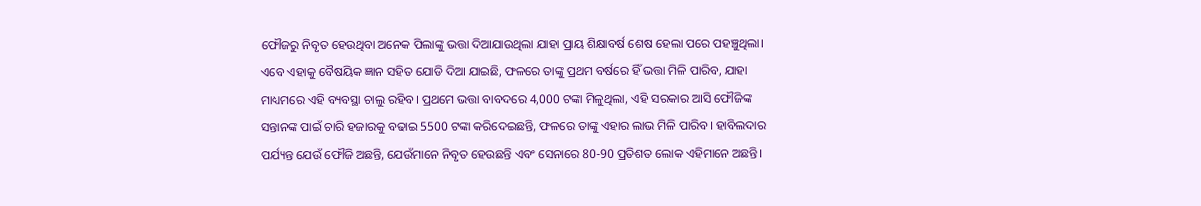ଫୌଜରୁ ନିବୃତ ହେଉଥିବା ଅନେକ ପିଲାଙ୍କୁ ଭତ୍ତା ଦିଆଯାଉଥିଲା ଯାହା ପ୍ରାୟ ଶିକ୍ଷାବର୍ଷ ଶେଷ ହେଲା ପରେ ପହଞ୍ଚୁଥିଲା। ଏବେ ଏହାକୁ ବୈଷୟିକ ଜ୍ଞାନ ସହିତ ଯୋଡି ଦିଆ ଯାଇଛି, ଫଳରେ ତାଙ୍କୁ ପ୍ରଥମ ବର୍ଷରେ ହିଁ ଭତ୍ତା ମିଳି ପାରିବ, ଯାହା ମାଧ୍ୟମରେ ଏହି ବ୍ୟବସ୍ଥା ଚାଲୁ ରହିବ। ପ୍ରଥମେ ଭତ୍ତା ବାବଦରେ 4,000 ଟଙ୍କା ମିଳୁଥିଲା, ଏହି ସରକାର ଆସି ଫୌଜିଙ୍କ ସନ୍ତାନଙ୍କ ପାଇଁ ଚାରି ହଜାରକୁ ବଢାଇ 5500 ଟଙ୍କା କରିଦେଇଛନ୍ତି, ଫଳରେ ତାଙ୍କୁ ଏହାର ଲାଭ ମିଳି ପାରିବ। ହାବିଲଦାର ପର୍ଯ୍ୟନ୍ତ ଯେଉଁ ଫୌଜି ଅଛନ୍ତି, ଯେଉଁମାନେ ନିବୃତ ହେଉଛନ୍ତି ଏବଂ ସେନାରେ 80-90 ପ୍ରତିଶତ ଲୋକ ଏହିମାନେ ଅଛନ୍ତି।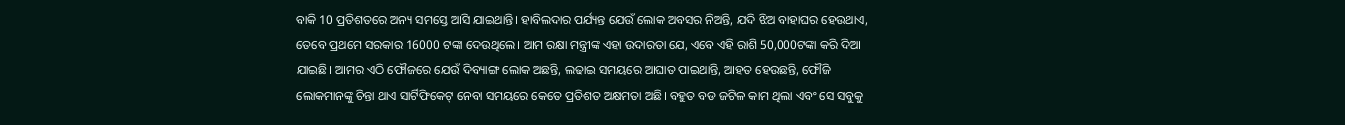ବାକି 10 ପ୍ରତିଶତରେ ଅନ୍ୟ ସମସ୍ତେ ଆସି ଯାଇଥାନ୍ତି। ହାବିଲଦାର ପର୍ଯ୍ୟନ୍ତ ଯେଉଁ ଲୋକ ଅବସର ନିଅନ୍ତି, ଯଦି ଝିଅ ବାହାଘର ହେଉଥାଏ, ତେବେ ପ୍ରଥମେ ସରକାର 16000 ଟଙ୍କା ଦେଉଥିଲେ। ଆମ ରକ୍ଷା ମନ୍ତ୍ରୀଙ୍କ ଏହା ଉଦାରତା ଯେ, ଏବେ ଏହି ରାଶି 50,000ଟଙ୍କା କରି ଦିଆ ଯାଇଛି। ଆମର ଏଠି ଫୌଜରେ ଯେଉଁ ଦିବ୍ୟାଙ୍ଗ ଲୋକ ଅଛନ୍ତି, ଲଢାଇ ସମୟରେ ଆଘାତ ପାଇଥାନ୍ତି, ଆହତ ହେଉଛନ୍ତି, ଫୌଜି ଲୋକମାନଙ୍କୁ ଚିନ୍ତା ଥାଏ ସାର୍ଟିଫିକେଟ୍ ନେବା ସମୟରେ କେତେ ପ୍ରତିଶତ ଅକ୍ଷମତା ଅଛି। ବହୁତ ବଡ ଜଟିଳ କାମ ଥିଲା ଏବଂ ସେ ସବୁକୁ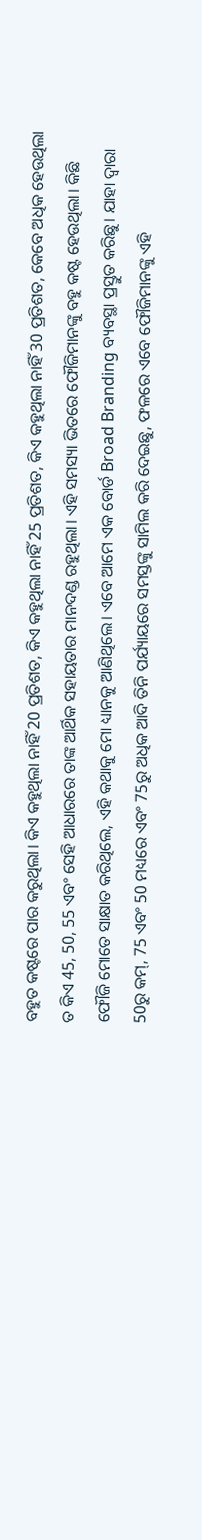ବହୁତ କଷ୍ଟରେ ପାର କରୁଥିଲା। କିଏ କହୁଥିଲା ନାହିଁ 20 ପ୍ରତିଶତ, କିଏ କହୁଥିଲା ନାହିଁ 25 ପ୍ରତିଶତ, କିଏ କହୁଥିଲା ନାହିଁ 30 ପ୍ରତିଶତ, କେବେ ଅଧିକ ହେଉଥିଲା ତ କିଏ 45, 50, 55 ଏବଂ ସେହି ଆଧାରରେ ତାଙ୍କ ଆର୍ଥିକ ସହାୟତାର ମାନଦଣ୍ଡ ରହୁଥିଲା। ଏହି ସମସ୍ୟା ଭିତରେ ଫୌଜିମାନଙ୍କୁ ବହୁ କଷ୍ଟ ହେଉଥିଲା। କିଛି ଫୌଜି ମୋତେ ସାକ୍ଷାତ କରିଥିଲେ, ଏହି କଥାକୁ ମୋ ଧ୍ୟାନକୁ ଆଣିଥିଲେ। ଏବେ ଆମେ ଏକ ବୋର୍ଡ Broad Branding ବ୍ୟବସ୍ଥା ପ୍ରସ୍ତୁତ କରିଛୁ। ଯାହା ଦ୍ଵାରା 50ରୁ କମ୍, 75 ଏବଂ 50 ମଧ୍ୟରେ ଏବଂ 75ରୁ ଅଧିକ ଆଦି ତିନି ପର୍ଯ୍ୟାୟରେ ସମସ୍ତଙ୍କୁ ସାମିଲ କରି ଦେଇଛୁ, ଫଳରେ ଏବେ ଫୌଜିମାନଙ୍କୁ ଏହି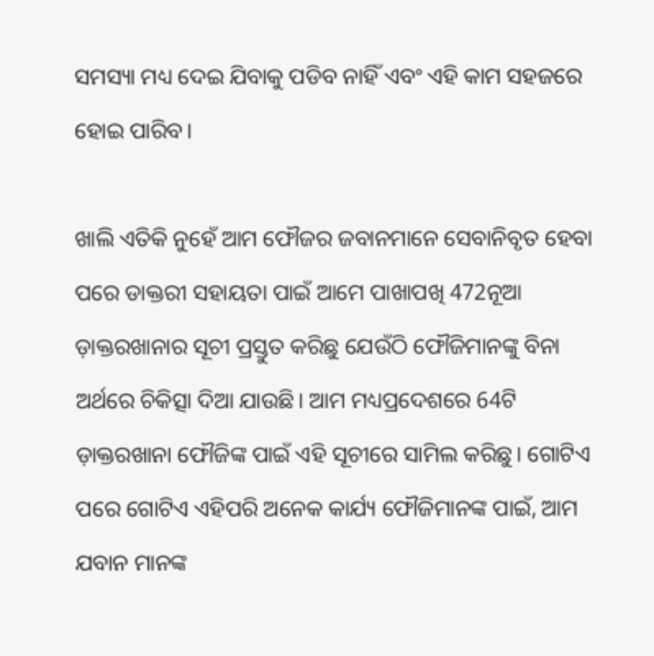ସମସ୍ୟା ମଧ୍ୟ ଦେଇ ଯିବାକୁ ପଡିବ ନାହିଁ ଏବଂ ଏହି କାମ ସହଜରେ ହୋଇ ପାରିବ।

ଖାଲି ଏତିକି ନୁହେଁ ଆମ ଫୌଜର ଜବାନମାନେ ସେବାନିବୃତ ହେବା ପରେ ଡାକ୍ତରୀ ସହାୟତା ପାଇଁ ଆମେ ପାଖାପଖି 472ନୂଆ ଡ଼ାକ୍ତରଖାନାର ସୂଚୀ ପ୍ରସ୍ତୁତ କରିଛୁ ଯେଉଁଠି ଫୌଜିମାନଙ୍କୁ ବିନା ଅର୍ଥରେ ଚିକିତ୍ସା ଦିଆ ଯାଉଛି। ଆମ ମଧ୍ୟପ୍ରଦେଶରେ 64ଟି ଡ଼ାକ୍ତରଖାନା ଫୌଜିଙ୍କ ପାଇଁ ଏହି ସୂଚୀରେ ସାମିଲ କରିଛୁ। ଗୋଟିଏ ପରେ ଗୋଟିଏ ଏହିପରି ଅନେକ କାର୍ଯ୍ୟ ଫୌଜିମାନଙ୍କ ପାଇଁ, ଆମ ଯବାନ ମାନଙ୍କ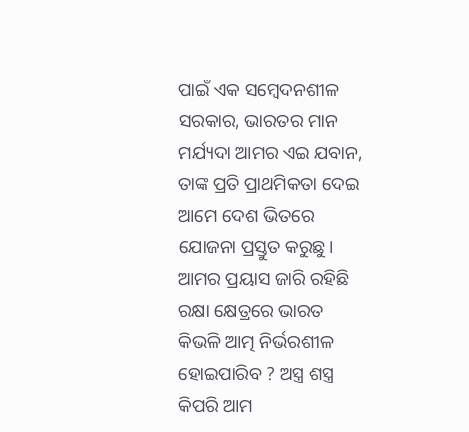ପାଇଁ ଏକ ସମ୍ବେଦନଶୀଳ ସରକାର, ଭାରତର ମାନ ମର୍ଯ୍ୟଦା ଆମର ଏଇ ଯବାନ, ତାଙ୍କ ପ୍ରତି ପ୍ରାଥମିକତା ଦେଇ ଆମେ ଦେଶ ଭିତରେ ଯୋଜନା ପ୍ରସ୍ତୁତ କରୁଛୁ। ଆମର ପ୍ରୟାସ ଜାରି ରହିଛି ରକ୍ଷା କ୍ଷେତ୍ରରେ ଭାରତ କିଭଳି ଆତ୍ମ ନିର୍ଭରଶୀଳ ହୋଇପାରିବ ? ଅସ୍ତ୍ର ଶସ୍ତ୍ର କିପରି ଆମ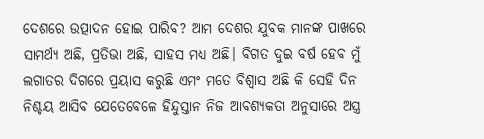ଦେଶରେ ଉତ୍ପାଦନ ହୋଇ ପାରିବ? ଆମ ଦେଶର ଯୁବକ ମାନଙ୍କ ପାଖରେ ସାମର୍ଥ୍ୟ ଅଛି, ପ୍ରତିଭା ଅଛି, ସାହସ ମଧ୍ୟ ଅଛି। ବିଗତ ଦୁଇ ବର୍ଷ ହେବ ମୁଁ ଲଗାତର ଦିଗରେ ପ୍ରୟାସ କରୁଛି ଏମଂ ମତେ ବିଶ୍ଵାସ ଅଛି କି ସେହି ଦିନ ନିଶ୍ଚୟ ଆସିବ ଯେତେବେଳେ ହିନ୍ଦୁସ୍ତାନ ନିଜ ଆବଶ୍ୟକତା ଅନୁସାରେ ଅସ୍ତ୍ର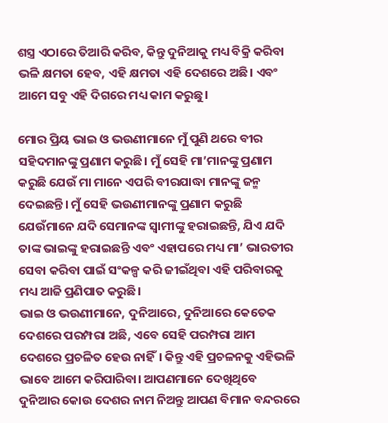ଶସ୍ତ୍ର ଏଠାରେ ତିଆରି କରିବ, କିନ୍ତୁ ଦୁନିଆକୁ ମଧ୍ୟ ବିକ୍ରି କରିବା ଭଳି କ୍ଷମତା ହେବ, ଏହି କ୍ଷମତା ଏହି ଦେଶରେ ଅଛି। ଏବଂ ଆମେ ସବୁ ଏହି ଦିଗରେ ମଧ୍ୟ କାମ କରୁଛୁ।

ମୋର ପ୍ରିୟ ଭାଇ ଓ ଭଉଣୀମାନେ ମୁଁ ପୁଣି ଥରେ ବୀର ସହିଦମାନଙ୍କୁ ପ୍ରଣାମ କରୁଛି। ମୁଁ ସେହି ମା’ମାନଙ୍କୁ ପ୍ରଣାମ କରୁଛି ଯେଉଁ ମା ମାନେ ଏପରି ବୀରଯାଦ୍ଧା ମାନଙ୍କୁ ଜନ୍ମ ଦେଇଛନ୍ତି। ମୁଁ ସେହି ଭଉଣୀମାନଙ୍କୁ ପ୍ରଣାମ କରୁଛି ଯେଉଁମାନେ ଯଦି ସେମାନଙ୍କ ସ୍ଵାମୀଙ୍କୁ ହରାଇଛନ୍ତି, ଯିଏ ଯଦି ତାଙ୍କ ଭାଇଙ୍କୁ ହରାଇଛନ୍ତି ଏବଂ ଏହାପରେ ମଧ୍ୟ ମା’ ଭାରତୀର ସେବା କରିବା ପାଇଁ ସଂକଳ୍ପ କରି ଜୀଇଁଥିବା ଏହି ପରିବାରକୁ ମଧ୍ୟ ଆଜି ପ୍ରଣିପାତ କରୁଛି।
ଭାଇ ଓ ଭଉଣୀମାନେ, ଦୁନିଆରେ, ଦୁନିଆରେ କେତେକ ଦେଶରେ ପରମ୍ପରା ଅଛି, ଏବେ ସେହି ପରମ୍ପରା ଆମ ଦେଶରେ ପ୍ରଚଳିତ ହେଉ ନାହିଁ। କିନ୍ତୁ ଏହି ପ୍ରଚଳନକୁ ଏହିଭଳି ଭାବେ ଆମେ କରିପାରିବା। ଆପଣମାନେ ଦେଖିଥିବେ ଦୁନିଆର କୋଉ ଦେଶର ନାମ ନିଅନ୍ତୁ ଆପଣ ବିମାନ ବନ୍ଦରରେ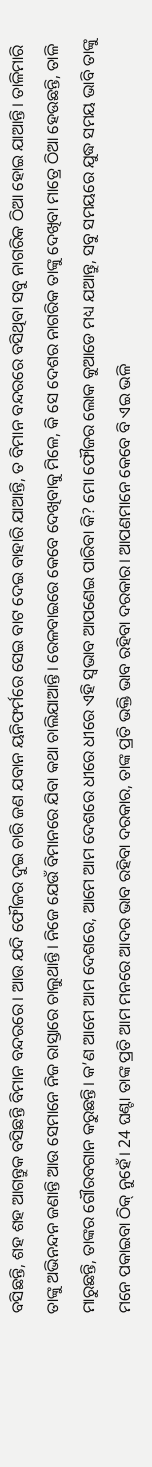ବସିଛନ୍ତି, ଶହ ଶହ ଆଗନ୍ତୁକ ବସିଛନ୍ତି ବିମାନ ବନ୍ଦରରେ। ଆଉ ଯଦି ଫୌଜର ଦୁଇ ଚାରି ଜଣ ଯବାନ ୟନିଫର୍ମରେ ସେଇ ବାଟ ଦେଇ ବାହାରି ଯାଆନ୍ତି, ତ ବିମାନ ବନ୍ଦରରେ ବସିଥିବା ସବୁ ନାଗରିକ ଠିଆ ହୋଇ ଯାଆନ୍ତି। ତାଳିମାରି ତାଙ୍କୁ ଅଭିନନ୍ଦନ ଜଣାନ୍ତି ଆଉ ସେମାନେ ନିଜ ରାସ୍ତାରେ ଚାଲୁଥାନ୍ତି। ନିଜେ ଯେଉଁ ବିମାନରେ ଯିବା କଥା ଚାଲିଯାଆନ୍ତି। ରେଳବାଇରେ କେବେ ଦେଖିବାକୁ ମିଳେ, କି ସେ ଦେଶର ନାଗରିକ ତାଙ୍କୁ ଦେଖିବା ମାତ୍ରେ ଠିଆ ହେଉଛନ୍ତି, ତାଳି ମାରୁଛନ୍ତି, ତାଙ୍କର ଗୌରବଗାନ କରୁଛନ୍ତି। କ’ଣ ଆମେ ଆମ ଦେଶରେ, ଆମେ ଆମ ଦେଶରେ ଧୀରେ ଧୀରେ ଏହି ସ୍ଵଭାବ ଆପଣେଇ ପାରିବା କି? ମୋ ଫୌଜର ଲୋକ କୁଆଡେ ମଧ୍ୟ ଯଆନ୍ତୁ, ସବୁ ସମୟରେ ଯୁଦ୍ଧ ସମୟ ଭାବି ତାଙ୍କୁ ମନେ ପକାଇବା ଠିକ୍ ନୁହେଁ। 24 ଘଣ୍ଟା ତାଙ୍କ ପ୍ରତି ଆମ ମନରେ ଆଦର ଭାବ ରହିବା ଦରକାର, ତାଙ୍କ ପ୍ରତି ଭକ୍ତି ଭାବ ରହିବା ଦରକାର। ଆପଣମାନେ କେବେ ବି ଏଇ ଭଳି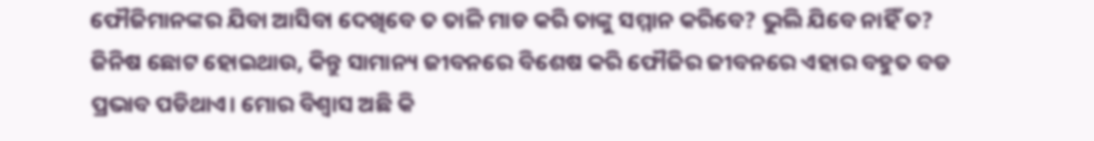ଫୌଜିମାନଙ୍କର ଯିବା ଆସିବା ଦେଖିବେ ତ ତାଳି ମାଡ କରି ତାଙ୍କୁ ସମ୍ମାନ କରିବେ? ଭୁଲି ଯିବେ ନାହିଁ ତ? ଜିନିଷ ଛୋଟ ହୋଇଥାଉ, କିନ୍ତୁ ସାମାନ୍ୟ ଜୀବନରେ ବିଶେଷ କରି ଫୌଜିର ଜୀବନରେ ଏହାର ବହୁତ ବଡ ପ୍ରଭାବ ପଡିଥାଏ। ମୋର ବିଶ୍ଵାସ ଅଛି କି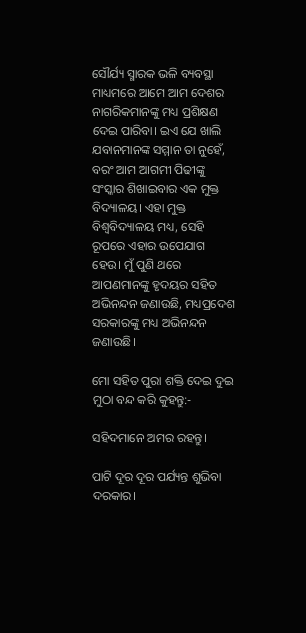ସୌର୍ଯ୍ୟ ସ୍ମାରକ ଭଳି ବ୍ୟବସ୍ଥା ମାଧ୍ୟମରେ ଆମେ ଆମ ଦେଶର ନାଗରିକମାନଙ୍କୁ ମଧ୍ୟ ପ୍ରଶିକ୍ଷଣ ଦେଇ ପାରିବା। ଇଏ ଯେ ଖାଲି ଯବାନମାନଙ୍କ ସମ୍ମାନ ତା ନୁହେଁ, ବରଂ ଆମ ଆଗମୀ ପିଢୀଙ୍କୁ ସଂସ୍କାର ଶିଖାଇବାର ଏକ ମୁକ୍ତ ବିଦ୍ୟାଳୟ। ଏହା ମୁକ୍ତ ବିଶ୍ଵବିଦ୍ୟାଳୟ ମଧ୍ୟ, ସେହି ରୂପରେ ଏହାର ଉପେଯାଗ ହେଉ। ମୁଁ ପୁଣି ଥରେ ଆପଣମାନଙ୍କୁ ହୃଦୟର ସହିତ ଅଭିନନ୍ଦନ ଜଣାଉଛି, ମଧ୍ୟପ୍ରଦେଶ ସରକାରଙ୍କୁ ମଧ୍ୟ ଅଭିନନ୍ଦନ ଜଣାଉଛି।

ମୋ ସହିତ ପୁରା ଶକ୍ତି ଦେଇ ଦୁଇ ମୁଠା ବନ୍ଦ କରି କୁହନ୍ତୁ:-

ସହିଦମାନେ ଅମର ରହନ୍ତୁ।

ପାଟି ଦୂର ଦୂର ପର୍ଯ୍ୟନ୍ତ ଶୁଭିବା ଦରକାର।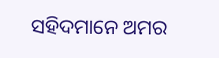ସହିଦମାନେ ଅମର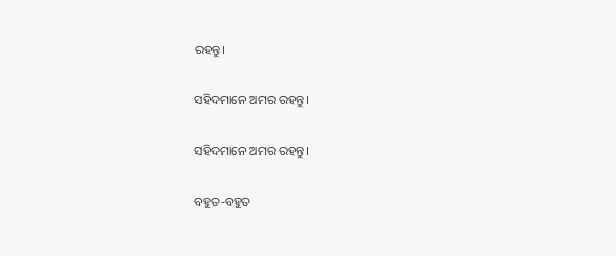ରହନ୍ତୁ।

ସହିଦମାନେ ଅମର ରହନ୍ତୁ।

ସହିଦମାନେ ଅମର ରହନ୍ତୁ।

ବହୁତ-ବହୁତ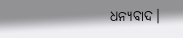ଧନ୍ୟବାଦ।